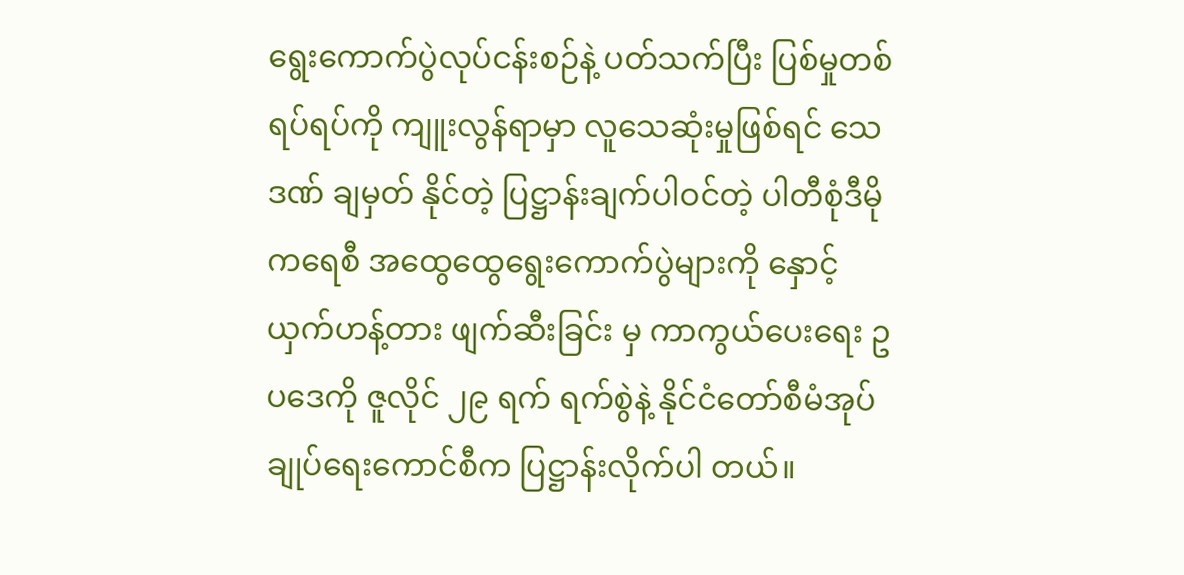ရွေးကောက်ပွဲလုပ်ငန်းစဉ်နဲ့ ပတ်သက်ပြီး ပြစ်မှုတစ်ရပ်ရပ်ကို ကျူးလွန်ရာမှာ လူသေဆုံးမှုဖြစ်ရင် သေဒဏ် ချမှတ် နိုင်တဲ့ ပြဋ္ဌာန်းချက်ပါဝင်တဲ့ ပါတီစုံဒီမိုကရေစီ အထွေထွေရွေးကောက်ပွဲများကို နှောင့်ယှက်ဟန့်တား ဖျက်ဆီးခြင်း မှ ကာကွယ်ပေးရေး ဥပဒေကို ဇူလိုင် ၂၉ ရက် ရက်စွဲနဲ့ နိုင်ငံတော်စီမံအုပ်ချုပ်ရေးကောင်စီက ပြဋ္ဌာန်းလိုက်ပါ တယ်။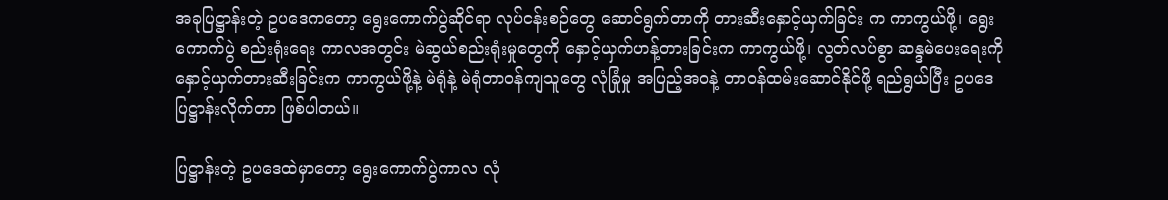အခုပြဋ္ဌာန်းတဲ့ ဥပဒေကတော့ ရွေးကောက်ပွဲဆိုင်ရာ လုပ်ငန်းစဉ်တွေ ဆောင်ရွက်တာကို တားဆီးနှောင့်ယှက်ခြင်း က ကာကွယ်ဖို့၊ ရွေးကောက်ပွဲ စည်းရုံးရေး ကာလအတွင်း မဲဆွယ်စည်းရုံးမှုတွေကို နှောင့်ယှက်ဟန့်တားခြင်းက ကာကွယ်ဖို့၊ လွတ်လပ်စွာ ဆန္ဒမဲပေးရေးကို နှောင့်ယှက်တားဆီးခြင်းက ကာကွယ်ဖို့နဲ့ မဲရုံနဲ့ မဲရုံတာဝန်ကျသူတွေ လုံခြုံမှု အပြည့်အဝနဲ့ တာဝန်ထမ်းဆောင်နိုင်ဖို့ ရည်ရွယ်ပြီး ဥပဒေပြဋ္ဌာန်းလိုက်တာ ဖြစ်ပါတယ်။

ပြဋ္ဌာန်းတဲ့ ဥပဒေထဲမှာတော့ ရွေးကောက်ပွဲကာလ လုံ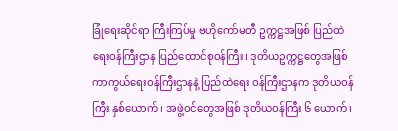ခြုံရေးဆိုင်ရာ ကြီးကြပ်မှု ဗဟိုကော်မတီ ဥက္ကဋ္ဌအဖြစ် ပြည်ထဲရေးဝန်ကြီးဌာန ပြည်ထောင်စုဝန်ကြီး၊ ဒုတိယဥက္ကဋ္ဌတွေအဖြစ် ကာကွယ်ရေးဝန်ကြီးဌာနနဲ့ ပြည်ထဲရေး ဝန်ကြီးဌာနက ဒုတိယဝန်ကြီး နှစ်ယောက်၊ အဖွဲ့ဝင်တွေအဖြစ် ဒုတိယဝန်ကြီး ၆ ယောက်၊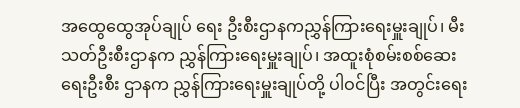အထွေထွေအုပ်ချုပ် ရေး ဦးစီးဌာနကညွှန်ကြားရေးမှူးချုပ်၊ မီးသတ်ဦးစီးဌာနက ညွှန်ကြားရေးမှူးချုပ်၊ အထူးစုံစမ်းစစ်ဆေးရေးဦးစီး ဌာနက ညွှန်ကြားရေးမှူးချုပ်တို့ ပါဝင်ပြီး အတွင်းရေး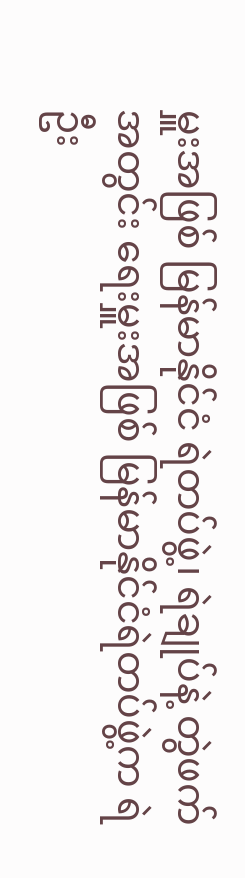မှူးအဖြစ် မြန်မာနိုင်ငံ ရဲတပ်ဖွဲ့၊ ရဲချုပ်နဲ့ တွဲဖက်အတွင်း ရေးမှူးအဖြစ် မြန်မာနိုင်ငံရဲတပ်ဖွဲ့က ရဲဦး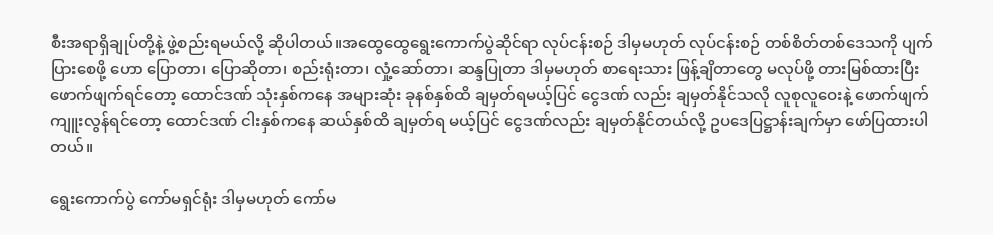စီးအရာရှိချုပ်တို့နဲ့ ဖွဲ့စည်းရမယ်လို့ ဆိုပါတယ်။အထွေထွေရွေးကောက်ပွဲဆိုင်ရာ လုပ်ငန်းစဉ် ဒါမှမဟုတ် လုပ်ငန်းစဉ် တစ်စိတ်တစ်ဒေသကို ပျက်ပြားစေဖို့ ဟော ပြောတာ၊ ပြောဆိုတာ၊ စည်းရုံးတာ၊ လှုံ့ဆော်တာ၊ ဆန္ဒပြုတာ ဒါမှမဟုတ် စာရေးသား ဖြန့်ချိတာတွေ မလုပ်ဖို့ တားမြစ်ထားပြီး ဖောက်ဖျက်ရင်တော့ ထောင်ဒဏ် သုံးနှစ်ကနေ အများဆုံး ခုနစ်နှစ်ထိ ချမှတ်ရမယ့်ပြင် ငွေဒဏ် လည်း ချမှတ်နိုင်သလို လူစုလူဝေးနဲ့ ဖောက်ဖျက်ကျူးလွန်ရင်တော့ ထောင်ဒဏ် ငါးနှစ်ကနေ ဆယ်နှစ်ထိ ချမှတ်ရ မယ့်ပြင် ငွေဒဏ်လည်း ချမှတ်နိုင်တယ်လို့ ဥပဒေပြဋ္ဌာန်းချက်မှာ ဖော်ပြထားပါတယ်။

ရွေးကောက်ပွဲ ကော်မရှင်ရုံး ဒါမှမဟုတ် ကော်မ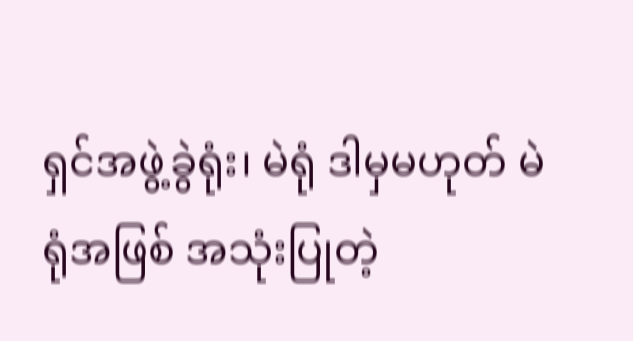ရှင်အဖွဲ့ခွဲရုံး၊ မဲရုံ ဒါမှမဟုတ် မဲရုံအဖြစ် အသုံးပြုတဲ့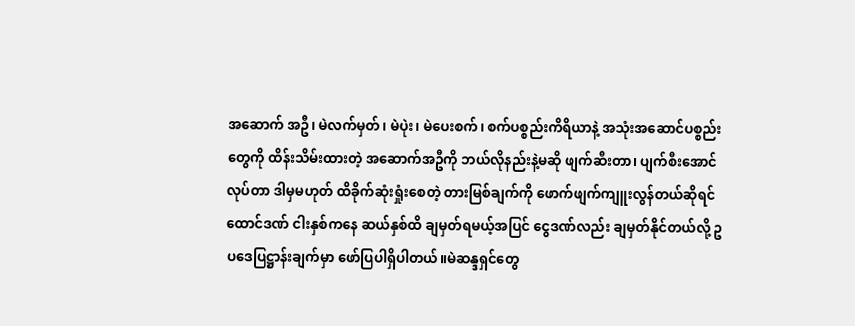အဆောက် အဦ၊ မဲလက်မှတ်၊ မဲပုဲး၊ မဲပေးစက်၊ စက်ပစ္စည်းကိရိယာနဲ့ အသုံးအဆောင်ပစ္စည်းတွေကို ထိန်းသိမ်းထားတဲ့ အဆောက်အဦကို ဘယ်လိုနည်းနဲ့မဆို ဖျက်ဆီးတာ၊ ပျက်စီးအောင်လုပ်တာ ဒါမှမဟုတ် ထိခိုက်ဆုံးရှုံးစေတဲ့ တားမြစ်ချက်ကို ဖောက်ဖျက်ကျူးလွန်တယ်ဆိုရင် ထောင်ဒဏ် ငါးနှစ်ကနေ ဆယ်နှစ်ထိ ချမှတ်ရမယ့်အပြင် ငွေဒဏ်လည်း ချမှတ်နိုင်တယ်လို့ ဥပဒေပြဋ္ဌာန်းချက်မှာ ဖော်ပြပါရှိပါတယ်။မဲဆန္ဒရှင်တွေ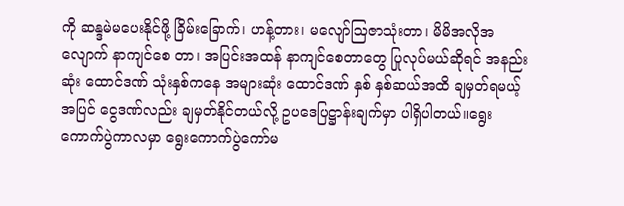ကို ဆန္ဒမဲမပေးနိုင်ဖို့ ခြိမ်းခြောက်၊ ဟန့်တား၊ မလျော်ဩဇာသုံးတာ၊ မိမိအလိုအလျောက် နာကျင်စေ တာ၊ အပြင်းအထန် နာကျင်စေတာတွေ ပြုလုပ်မယ်ဆိုရင် အနည်းဆုံး ထောင်ဒဏ် သုံးနှစ်ကနေ အများဆုံး ထောင်ဒဏ် နှစ် နှစ်ဆယ်အထိ ချမှတ်ရမယ့်အပြင် ငွေဒဏ်လည်း ချမှတ်နိုင်တယ်လို့ ဥပဒေပြဋ္ဌာန်းချက်မှာ ပါရှိပါတယ်။ရွေးကောက်ပွဲကာလမှာ ရွေးကောက်ပွဲကော်မ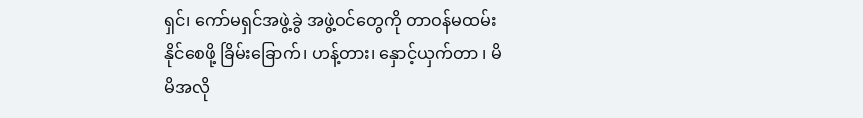ရှင်၊ ကော်မရှင်အဖွဲ့ခွဲ အဖွဲ့ဝင်တွေကို တာဝန်မထမ်းနိုင်စေဖို့ ခြိမ်းခြောက်၊ ဟန့်တား၊ နှောင့်ယှက်တာ ၊ မိမိအလို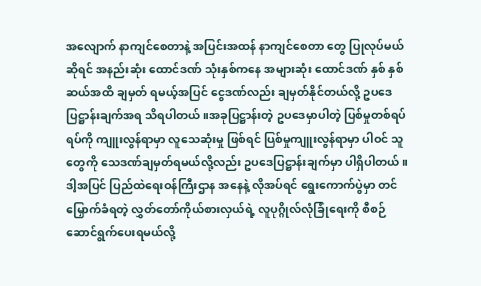အလျောက် နာကျင်စေတာနဲ့ အပြင်းအထန် နာကျင်စေတာ တွေ ပြုလုပ်မယ်ဆိုရင် အနည်းဆုံး ထောင်ဒဏ် သုံးနှစ်ကနေ အများဆုံး ထောင်ဒဏ် နှစ် နှစ်ဆယ်အထိ ချမှတ် ရမယ့်အပြင် ငွေဒဏ်လည်း ချမှတ်နိုင်တယ်လို့ ဥပဒေပြဋ္ဌာန်းချက်အရ သိရပါတယ်။အခုပြဋ္ဌာန်းတဲ့ ဥပဒေမှာပါတဲ့ ပြစ်မှုတစ်ရပ်ရပ်ကို ကျူးလွန်ရာမှာ လူသေဆုံးမှု ဖြစ်ရင် ပြစ်မှုကျူးလွန်ရာမှာ ပါဝင် သူတွေကို သေဒဏ်ချမှတ်ရမယ်လို့လည်း ဥပဒေပြဋ္ဌာန်းချက်မှာ ပါရှိပါတယ်။ ဒါ့အပြင် ပြည်ထဲရေးဝန်ကြီးဌာန အနေနဲ့ လိုအပ်ရင် ရွေးကောက်ပွဲမှာ တင်မြှောက်ခံရတဲ့ လွှတ်တော်ကိုယ်စားလှယ်ရဲ့ လူပုဂ္ဂိုလ်လုံခြုံရေးကို စီစဉ်ဆောင်ရွက်ပေးရမယ်လို့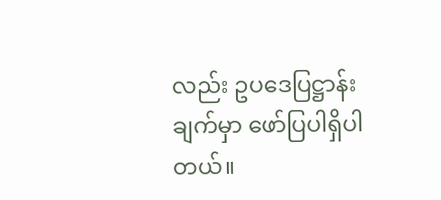လည်း ဥပဒေပြဋ္ဌာန်းချက်မှာ ဖော်ပြပါရှိပါတယ်။